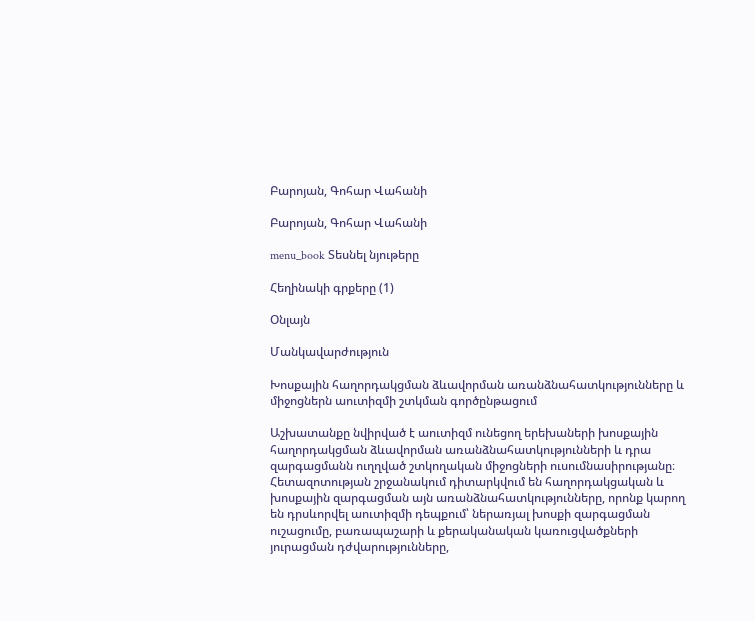Բարոյան, Գոհար Վահանի

Բարոյան, Գոհար Վահանի

menu_book Տեսնել նյութերը

Հեղինակի գրքերը (1)

Օնլայն

Մանկավարժություն

Խոսքային հաղորդակցման ձևավորման առանձնահատկությունները և միջոցներն աուտիզմի շտկման գործընթացում

Աշխատանքը նվիրված է աուտիզմ ունեցող երեխաների խոսքային հաղորդակցման ձևավորման առանձնահատկությունների և դրա զարգացմանն ուղղված շտկողական միջոցների ուսումնասիրությանը։ Հետազոտության շրջանակում դիտարկվում են հաղորդակցական և խոսքային զարգացման այն առանձնահատկությունները, որոնք կարող են դրսևորվել աուտիզմի դեպքում՝ ներառյալ խոսքի զարգացման ուշացումը, բառապաշարի և քերականական կառուցվածքների յուրացման դժվարությունները,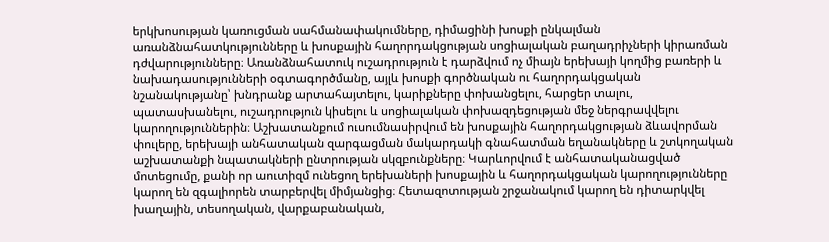երկխոսության կառուցման սահմանափակումները, դիմացինի խոսքի ընկալման առանձնահատկությունները և խոսքային հաղորդակցության սոցիալական բաղադրիչների կիրառման դժվարությունները։ Առանձնահատուկ ուշադրություն է դարձվում ոչ միայն երեխայի կողմից բառերի և նախադասությունների օգտագործմանը, այլև խոսքի գործնական ու հաղորդակցական նշանակությանը՝ խնդրանք արտահայտելու, կարիքները փոխանցելու, հարցեր տալու, պատասխանելու, ուշադրություն կիսելու և սոցիալական փոխազդեցության մեջ ներգրավվելու կարողություններին։ Աշխատանքում ուսումնասիրվում են խոսքային հաղորդակցության ձևավորման փուլերը, երեխայի անհատական զարգացման մակարդակի գնահատման եղանակները և շտկողական աշխատանքի նպատակների ընտրության սկզբունքները։ Կարևորվում է անհատականացված մոտեցումը, քանի որ աուտիզմ ունեցող երեխաների խոսքային և հաղորդակցական կարողությունները կարող են զգալիորեն տարբերվել միմյանցից։ Հետազոտության շրջանակում կարող են դիտարկվել խաղային, տեսողական, վարքաբանական,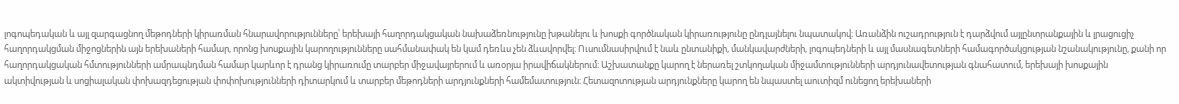լոգոպեդական և այլ զարգացնող մեթոդների կիրառման հնարավորությունները՝ երեխայի հաղորդակցական նախաձեռնությունը խթանելու և խոսքի գործնական կիրառությունը ընդլայնելու նպատակով։ Առանձին ուշադրություն է դարձվում այլընտրանքային և լրացուցիչ հաղորդակցման միջոցներին այն երեխաների համար, որոնց խոսքային կարողությունները սահմանափակ են կամ դեռևս չեն ձևավորվել։ Ուսումնասիրվում է նաև ընտանիքի, մանկավարժների, լոգոպեդների և այլ մասնագետների համագործակցության նշանակությունը, քանի որ հաղորդակցական հմտությունների ամրապնդման համար կարևոր է դրանց կիրառումը տարբեր միջավայրերում և առօրյա իրավիճակներում։ Աշխատանքը կարող է ներառել շտկողական միջամտությունների արդյունավետության գնահատում, երեխայի խոսքային ակտիվության և սոցիալական փոխազդեցության փոփոխությունների դիտարկում և տարբեր մեթոդների արդյունքների համեմատություն։ Հետազոտության արդյունքները կարող են նպաստել աուտիզմ ունեցող երեխաների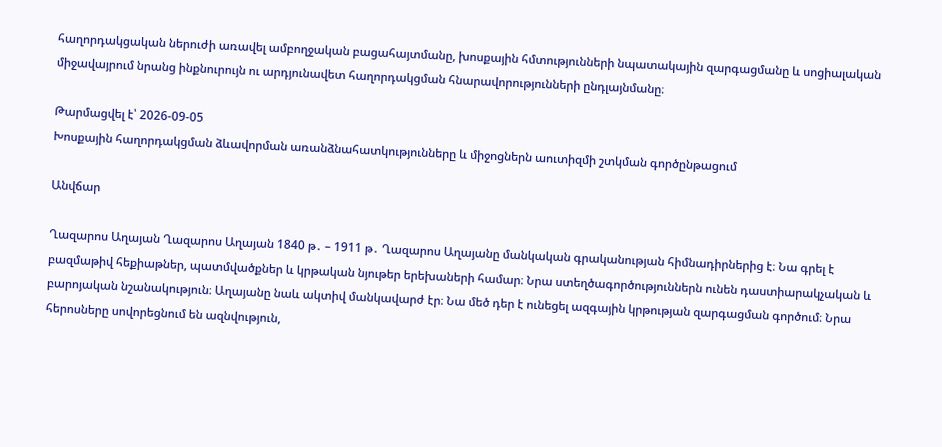հաղորդակցական ներուժի առավել ամբողջական բացահայտմանը, խոսքային հմտությունների նպատակային զարգացմանը և սոցիալական միջավայրում նրանց ինքնուրույն ու արդյունավետ հաղորդակցման հնարավորությունների ընդլայնմանը։

Թարմացվել է՝ 2026-09-05
Խոսքային հաղորդակցման ձևավորման առանձնահատկությունները և միջոցներն աուտիզմի շտկման գործընթացում

Անվճար

Ղազարոս Աղայան Ղազարոս Աղայան 1840 թ․ – 1911 թ․ Ղազարոս Աղայանը մանկական գրականության հիմնադիրներից է։ Նա գրել է բազմաթիվ հեքիաթներ, պատմվածքներ և կրթական նյութեր երեխաների համար։ Նրա ստեղծագործություններն ունեն դաստիարակչական և բարոյական նշանակություն։ Աղայանը նաև ակտիվ մանկավարժ էր։ Նա մեծ դեր է ունեցել ազգային կրթության զարգացման գործում։ Նրա հերոսները սովորեցնում են ազնվություն,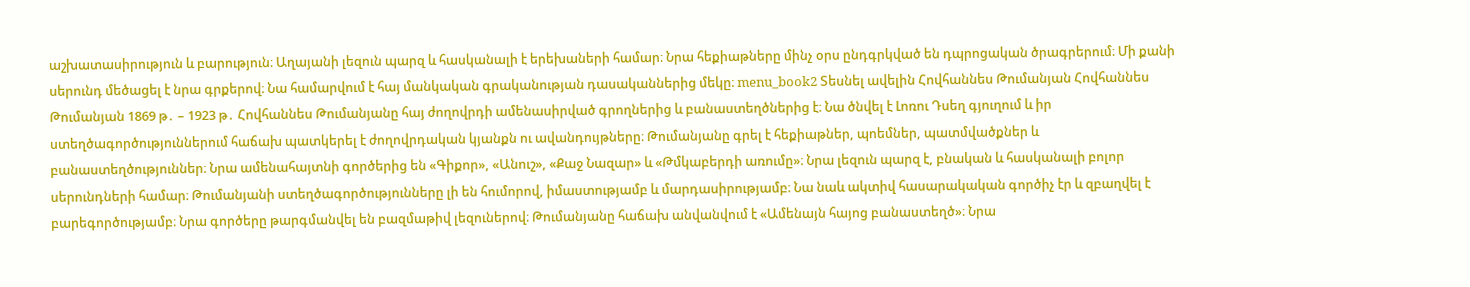աշխատասիրություն և բարություն։ Աղայանի լեզուն պարզ և հասկանալի է երեխաների համար։ Նրա հեքիաթները մինչ օրս ընդգրկված են դպրոցական ծրագրերում։ Մի քանի սերունդ մեծացել է նրա գրքերով։ Նա համարվում է հայ մանկական գրականության դասականներից մեկը։ menu_book2 Տեսնել ավելին Հովհաննես Թումանյան Հովհաննես Թումանյան 1869 թ․ – 1923 թ․ Հովհաննես Թումանյանը հայ ժողովրդի ամենասիրված գրողներից և բանաստեղծներից է։ Նա ծնվել է Լոռու Դսեղ գյուղում և իր ստեղծագործություններում հաճախ պատկերել է ժողովրդական կյանքն ու ավանդույթները։ Թումանյանը գրել է հեքիաթներ, պոեմներ, պատմվածքներ և բանաստեղծություններ։ Նրա ամենահայտնի գործերից են «Գիքոր», «Անուշ», «Քաջ Նազար» և «Թմկաբերդի առումը»։ Նրա լեզուն պարզ է, բնական և հասկանալի բոլոր սերունդների համար։ Թումանյանի ստեղծագործությունները լի են հումորով, իմաստությամբ և մարդասիրությամբ։ Նա նաև ակտիվ հասարակական գործիչ էր և զբաղվել է բարեգործությամբ։ Նրա գործերը թարգմանվել են բազմաթիվ լեզուներով։ Թումանյանը հաճախ անվանվում է «Ամենայն հայոց բանաստեղծ»։ Նրա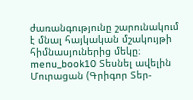ժառանգությունը շարունակում է մնալ հայկական մշակույթի հիմնասյուներից մեկը։ menu_book10 Տեսնել ավելին Մուրացան (Գրիգոր Տեր-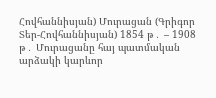Հովհաննիսյան) Մուրացան (Գրիգոր Տեր-Հովհաննիսյան) 1854 թ․ – 1908 թ․ Մուրացանը հայ պատմական արձակի կարևոր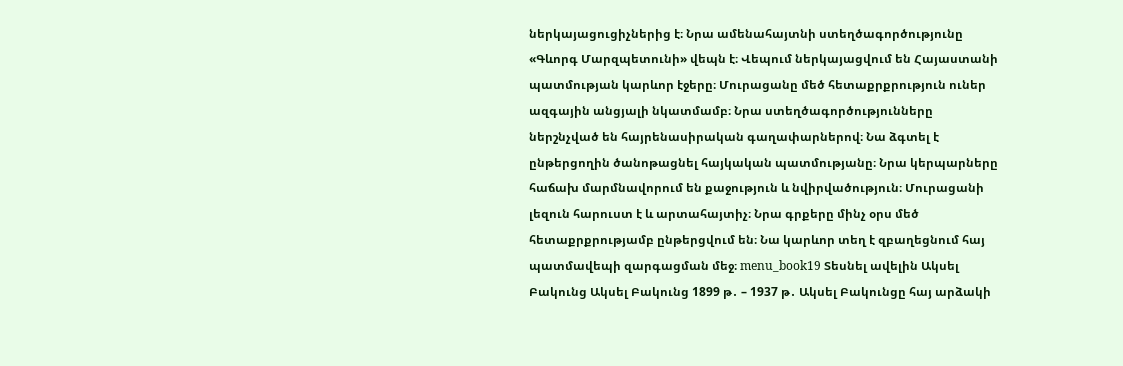ներկայացուցիչներից է։ Նրա ամենահայտնի ստեղծագործությունը «Գևորգ Մարզպետունի» վեպն է։ Վեպում ներկայացվում են Հայաստանի պատմության կարևոր էջերը։ Մուրացանը մեծ հետաքրքրություն ուներ ազգային անցյալի նկատմամբ։ Նրա ստեղծագործությունները ներշնչված են հայրենասիրական գաղափարներով։ Նա ձգտել է ընթերցողին ծանոթացնել հայկական պատմությանը։ Նրա կերպարները հաճախ մարմնավորում են քաջություն և նվիրվածություն։ Մուրացանի լեզուն հարուստ է և արտահայտիչ։ Նրա գրքերը մինչ օրս մեծ հետաքրքրությամբ ընթերցվում են։ Նա կարևոր տեղ է զբաղեցնում հայ պատմավեպի զարգացման մեջ։ menu_book19 Տեսնել ավելին Ակսել Բակունց Ակսել Բակունց 1899 թ․ – 1937 թ․ Ակսել Բակունցը հայ արձակի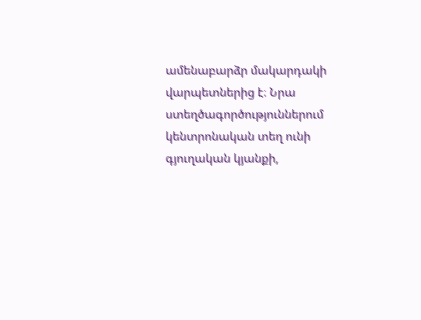ամենաբարձր մակարդակի վարպետներից է։ Նրա ստեղծագործություններում կենտրոնական տեղ ունի գյուղական կյանքի,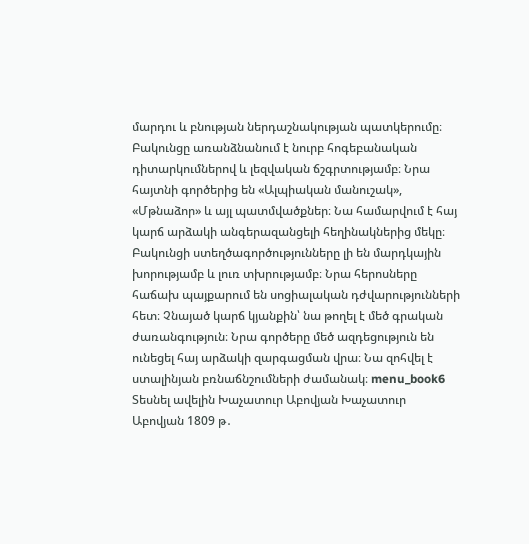մարդու և բնության ներդաշնակության պատկերումը։ Բակունցը առանձնանում է նուրբ հոգեբանական դիտարկումներով և լեզվական ճշգրտությամբ։ Նրա հայտնի գործերից են «Ալպիական մանուշակ», «Մթնաձոր» և այլ պատմվածքներ։ Նա համարվում է հայ կարճ արձակի անգերազանցելի հեղինակներից մեկը։ Բակունցի ստեղծագործությունները լի են մարդկային խորությամբ և լուռ տխրությամբ։ Նրա հերոսները հաճախ պայքարում են սոցիալական դժվարությունների հետ։ Չնայած կարճ կյանքին՝ նա թողել է մեծ գրական ժառանգություն։ Նրա գործերը մեծ ազդեցություն են ունեցել հայ արձակի զարգացման վրա։ Նա զոհվել է ստալինյան բռնաճնշումների ժամանակ։ menu_book6 Տեսնել ավելին Խաչատուր Աբովյան Խաչատուր Աբովյան 1809 թ․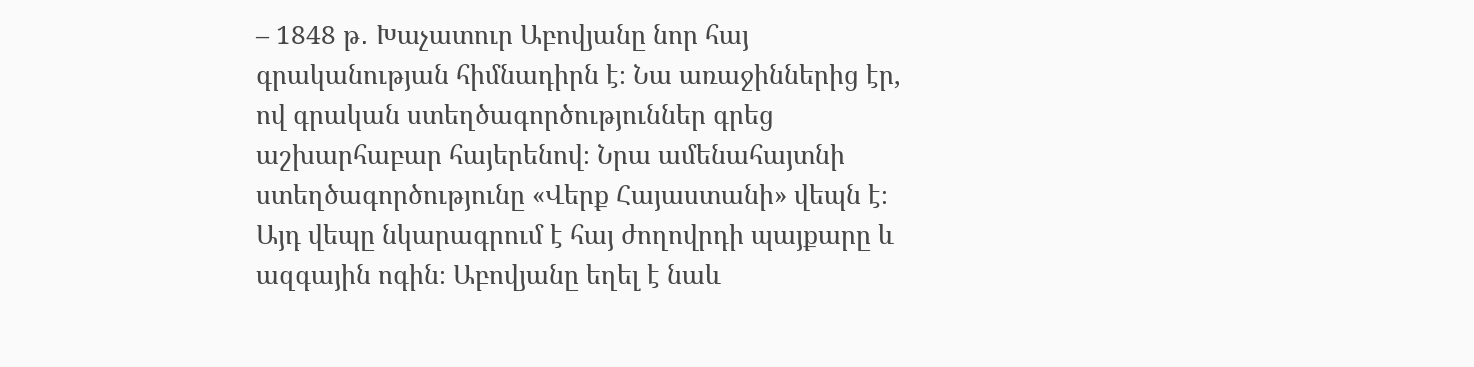– 1848 թ․ Խաչատուր Աբովյանը նոր հայ գրականության հիմնադիրն է։ Նա առաջիններից էր, ով գրական ստեղծագործություններ գրեց աշխարհաբար հայերենով։ Նրա ամենահայտնի ստեղծագործությունը «Վերք Հայաստանի» վեպն է։ Այդ վեպը նկարագրում է հայ ժողովրդի պայքարը և ազգային ոգին։ Աբովյանը եղել է նաև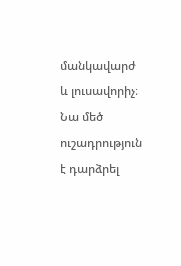մանկավարժ և լուսավորիչ։ Նա մեծ ուշադրություն է դարձրել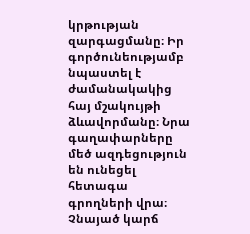կրթության զարգացմանը։ Իր գործունեությամբ նպաստել է ժամանակակից հայ մշակույթի ձևավորմանը։ Նրա գաղափարները մեծ ազդեցություն են ունեցել հետագա գրողների վրա։ Չնայած կարճ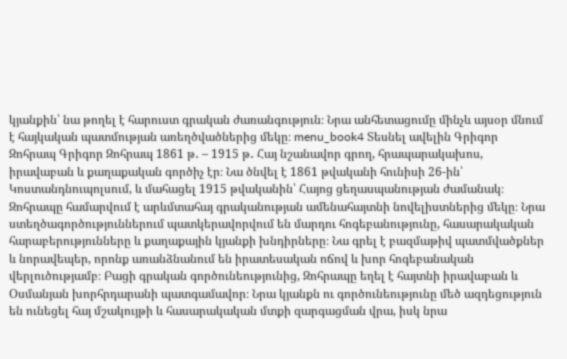կյանքին՝ նա թողել է հարուստ գրական ժառանգություն։ Նրա անհետացումը մինչև այսօր մնում է հայկական պատմության առեղծվածներից մեկը։ menu_book4 Տեսնել ավելին Գրիգոր Զոհրապ Գրիգոր Զոհրապ 1861 թ․ – 1915 թ․ Հայ նշանավոր գրող, հրապարակախոս, իրավաբան և քաղաքական գործիչ էր։ Նա ծնվել է 1861 թվականի հունիսի 26-ին՝ Կոստանդնուպոլսում, և մահացել 1915 թվականին՝ Հայոց ցեղասպանության ժամանակ։ Զոհրապը համարվում է արևմտահայ գրականության ամենահայտնի նովելիստներից մեկը։ Նրա ստեղծագործություններում պատկերավորվում են մարդու հոգեբանությունը, հասարակական հարաբերությունները և քաղաքային կյանքի խնդիրները։ Նա գրել է բազմաթիվ պատմվածքներ և նորավեպեր, որոնք առանձնանում են իրատեսական ոճով և խոր հոգեբանական վերլուծությամբ։ Բացի գրական գործունեությունից, Զոհրապը եղել է հայտնի իրավաբան և Օսմանյան խորհրդարանի պատգամավոր։ Նրա կյանքն ու գործունեությունը մեծ ազդեցություն են ունեցել հայ մշակույթի և հասարակական մտքի զարգացման վրա, իսկ նրա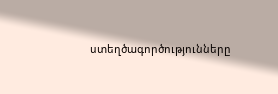ստեղծագործությունները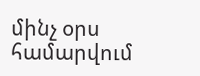մինչ օրս համարվում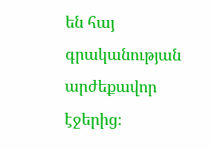են հայ գրականության արժեքավոր էջերից։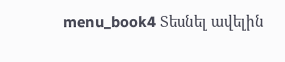menu_book4 Տեսնել ավելին